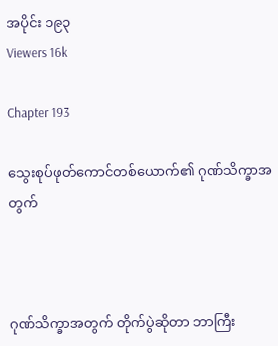အပိုင်း ၁၉၃
Viewers 16k

Chapter 193

သွေးစုပ်ဖုတ်ကောင်တစ်ယောက်၏ ဂုဏ်သိက္ခာအတွက်



ဂုဏ်သိက္ခာအတွက် တိုက်ပွဲဆိုတာ ဘာကြီး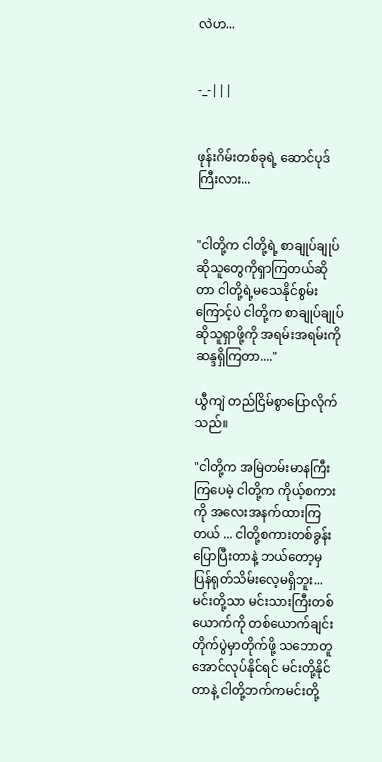လဲဟ...


-_-|||


ဖုန်းဂိမ်းတစ်ခုရဲ့ ဆောင်ပုဒ်ကြီးလား...


"ငါတို့က ငါတို့ရဲ့ စာချုပ်ချုပ်ဆိုသူတွေကိုရှာကြတယ်ဆိုတာ ငါတို့ရဲ့မသေနိုင်စွမ်းကြောင့်ပဲ ငါတို့က စာချုပ်ချုပ်ဆိုသူရှာဖို့ကို အရမ်းအရမ်းကို ဆန္ဒရှိကြတာ...."

ယွီကျဲ တည်ငြိမ်စွာပြောလိုက်သည်။

"ငါတို့က အမြဲတမ်းမာနကြီးကြပေမဲ့ ငါတို့က ကိုယ့်စကားကို အလေးအနက်ထားကြတယ် ... ငါတို့စကားတစ်ခွန်းပြောပြီးတာနဲ့ ဘယ်တော့မှ ပြန်ရုတ်သိမ်းလေ့မရှိဘူး... မင်းတို့သာ မင်းသားကြီးတစ်ယောက်ကို တစ်ယောက်ချင်းတိုက်ပွဲမှာတိုက်ဖို့ သဘောတူအောင်လုပ်နိုင်ရင် မင်းတို့နိုင်တာနဲ့ ငါတို့ဘက်ကမင်းတို့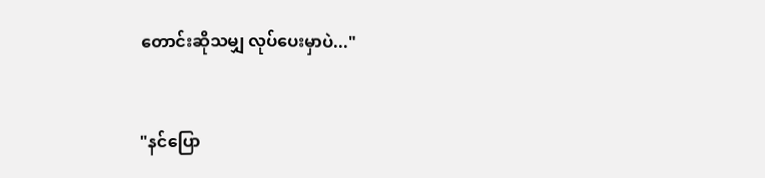တောင်းဆိုသမျှ လုပ်ပေးမှာပဲ..."


"နင်ပြော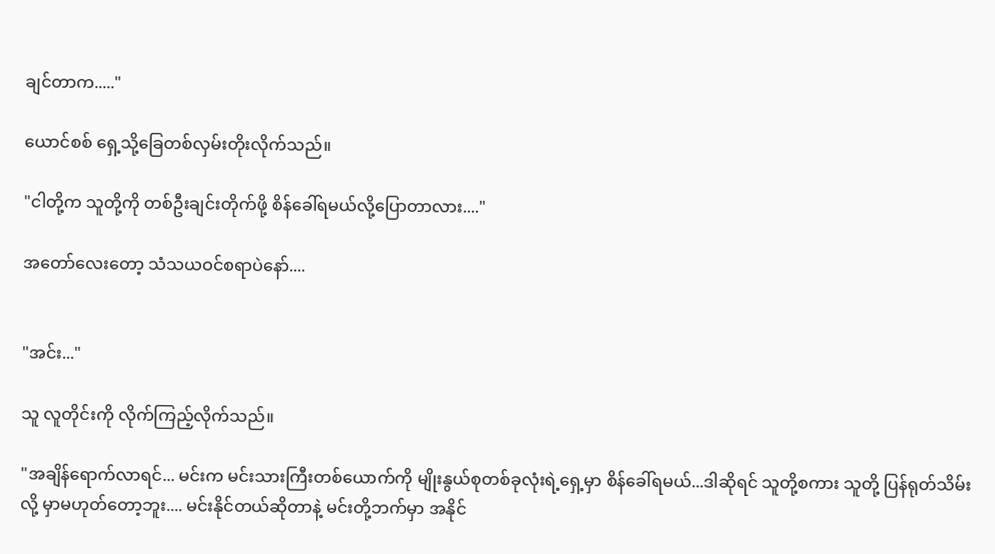ချင်တာက....."

ယောင်စစ် ရှေ့သို့ခြေတစ်လှမ်းတိုးလိုက်သည်။

"ငါတို့က သူတို့ကို တစ်ဦးချင်းတိုက်ဖို့ စိန်ခေါ်ရမယ်လို့ပြောတာလား...."

အတော်လေးတော့ သံသယဝင်စရာပဲနော်....


"အင်း..."

သူ လူတိုင်းကို လိုက်ကြည့်လိုက်သည်။

"အချိန်ရောက်လာရင်... မင်းက မင်းသားကြီးတစ်ယောက်ကို မျိုးနွယ်စုတစ်ခုလုံးရဲ့ရှေ့မှာ စိန်ခေါ်ရမယ်...ဒါဆိုရင် သူတို့စကား သူတို့ ပြန်ရုတ်သိမ်းလို့ မှာမဟုတ်တော့ဘူး.... မင်းနိုင်တယ်ဆိုတာနဲ့ မင်းတို့ဘက်မှာ အနိုင်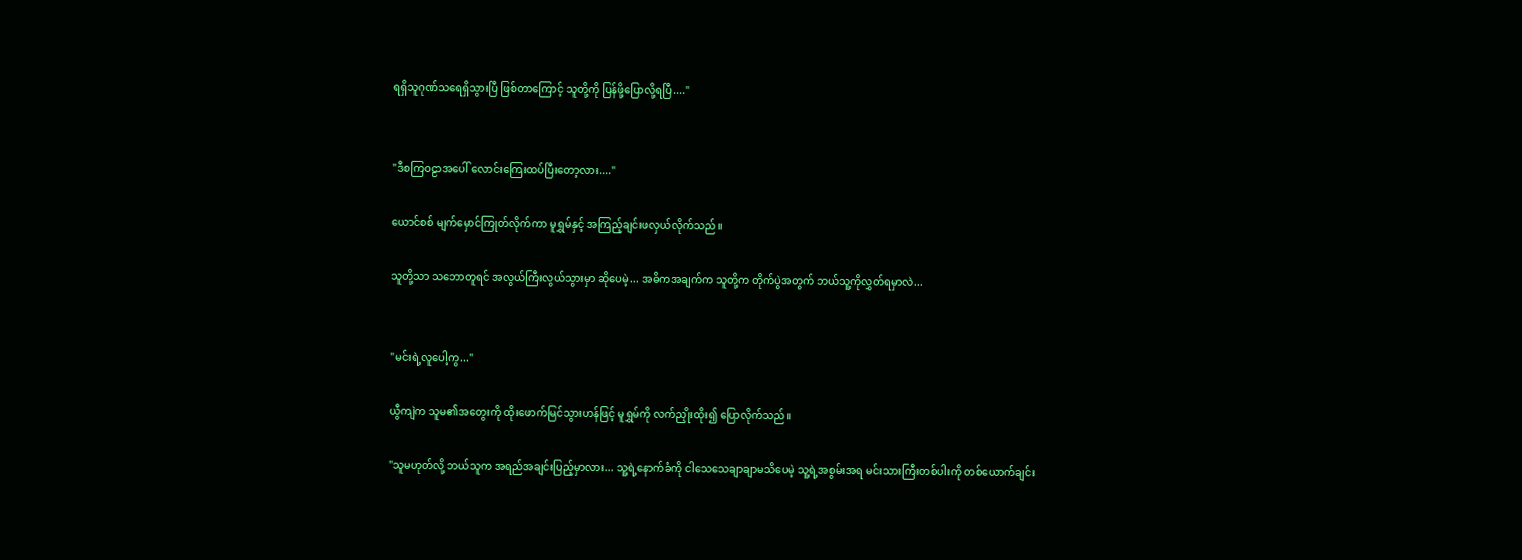ရရှိသူဂုဏ်သရေရှိသွားပြီ ဖြစ်တာကြောင့် သူတို့ကို ပြန်ဖို့ပြောလို့ရပြီ...."


"ဒီစကြဝဠာအပေါ် လောင်းကြေးထပ်ပြီးတော့လား...."

ယောင်စစ် မျက်မှောင်ကြုတ်လိုက်ကာ မူရွှမ်နှင့် အကြည့်ချင်းဖလှယ်လိုက်သည်။

သူတို့သာ သဘောတူရင် အလွယ်ကြီးလွယ်သွားမှာ ဆိုပေမဲ့... အဓိကအချက်က သူတို့က တိုက်ပွဲအတွက် ဘယ်သူ့ကိုလွှတ်ရမှာလဲ...


"မင်းရဲ့လူပေါ့ကွ..."

ယွီကျဲက သူမ၏အတွေးကို ထိုးဖောက်မြင်သွားဟန်ဖြင့် မူရွှမ်ကို လက်ညှိုးထိုး၍ ပြောလိုက်သည်။

"သူမဟုတ်လို့ ဘယ်သူက အရည်အချင်းပြည့်မှာလား... သူ့ရဲ့နောက်ခံကို ငါသေသေချာချာမသိပေမဲ့ သူ့ရဲ့အစွမ်းအရ မင်းသားကြီးတစ်ပါးကို တစ်ယောက်ချင်း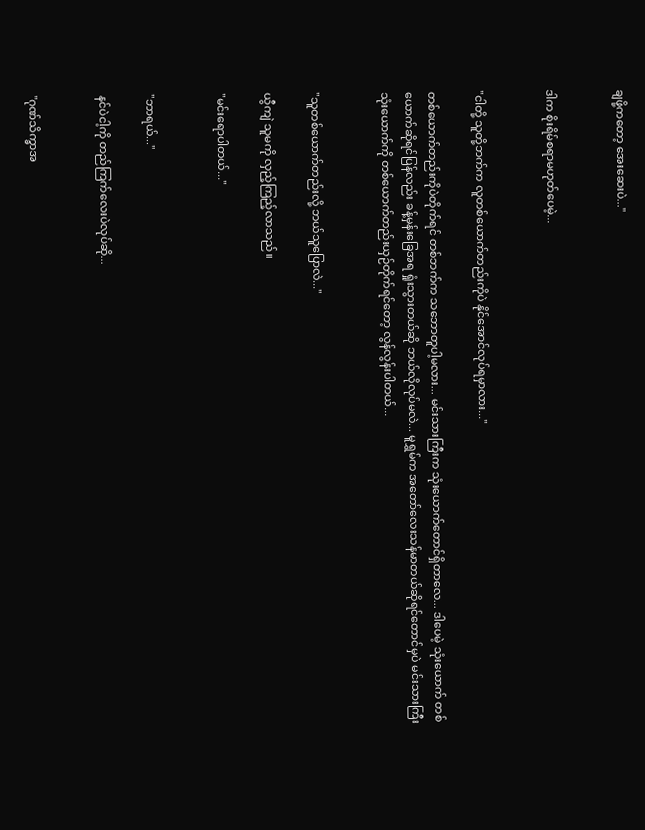ချဖို့ကတော့ အေးဆေးပဲ..."


ဒါက စိုးရိမ်စရာမဟုတ်ပေမဲ့...


"ငါတို့ သူတို့ဘက်က လူတစ်ယောက်တည်းကိုပဲ နိုင်အောင်လုပ်ရမှာလား..."

တစ်ယောက်တည်းကိုပဲတိုက်ရင် တစ်ဘက်က သဘောတူပါ့မလား... မင်းသားကြီးက သုံးယောက်တောင်ရှိတာလေ... ဒါပေမဲ့ သုံးယောက် တစ်ယောက်ဆိုရင်ပြန်လည်း ခန့်မှန်းခြေအရ ရှုံးသွားတယ်ဆို ဘယ်လိုလုပ်မလဲ... မူရွှမ်က အတော်လေးသန်မာတယ်ဆိုရင်တောင်မှပဲ မင်းသားကြီးသုံးယောက်ကို တစ်ယောက်တည်းယှဉ်တိုက်ရင်တော့ လွန်လွန်းပါတယ်...


"သူတစ်ယောက်တည်းလို့ ဘယ်သူပြောလဲ..."

ယွီကျဲ သူမကို လှည့်ကြည့်လာသည်။

"မင်းရောပါတယ်..."


"ဘာရယ်..."

နင်ပဲငါ့ကို တည်ကြက်လေးပဲလုပ်ဆို...


"ဂုဏ်သိက္ခာအ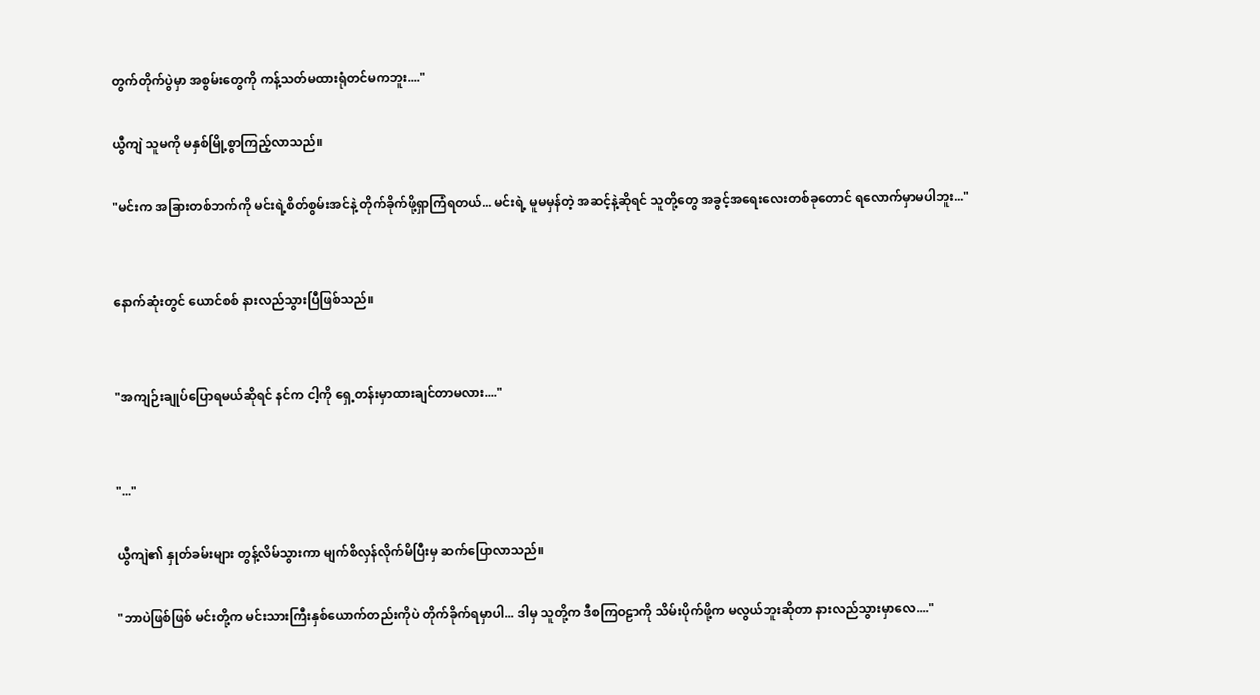တွက်တိုက်ပွဲမှာ အစွမ်းတွေကို ကန့်သတ်မထားရုံတင်မကဘူး...."

ယွီကျဲ သူမကို မနှစ်မြို့စွာကြည့်လာသည်။

"မင်းက အခြားတစ်ဘက်ကို မင်းရဲ့စိတ်စွမ်းအင်နဲ့ တိုက်ခိုက်ဖို့ရှာကြံရတယ်... မင်းရဲ့ မူမမှန်တဲ့ အဆင့်နဲ့ဆိုရင် သူတို့တွေ အခွင့်အရေးလေးတစ်ခုတောင် ရလောက်မှာမပါဘူး..."


နောက်ဆုံးတွင် ယောင်စစ် နားလည်သွားပြီဖြစ်သည်။


"အကျဉ်းချုပ်ပြောရမယ်ဆိုရင် နင်က ငါ့ကို ရှေ့တန်းမှာထားချင်တာမလား...."


"..."

ယွီကျဲ၏ နှုတ်ခမ်းများ တွန့်လိမ်သွားကာ မျက်စိလှန်လိုက်မိပြီးမှ ဆက်ပြောလာသည်။

"ဘာပဲဖြစ်ဖြစ် မင်းတို့က မင်းသားကြီးနှစ်ယောက်တည်းကိုပဲ တိုက်ခိုက်ရမှာပါ... ဒါမှ သူတို့က ဒီစကြဝဠာကို သိမ်းပိုက်ဖို့က မလွယ်ဘူးဆိုတာ နားလည်သွားမှာလေ...."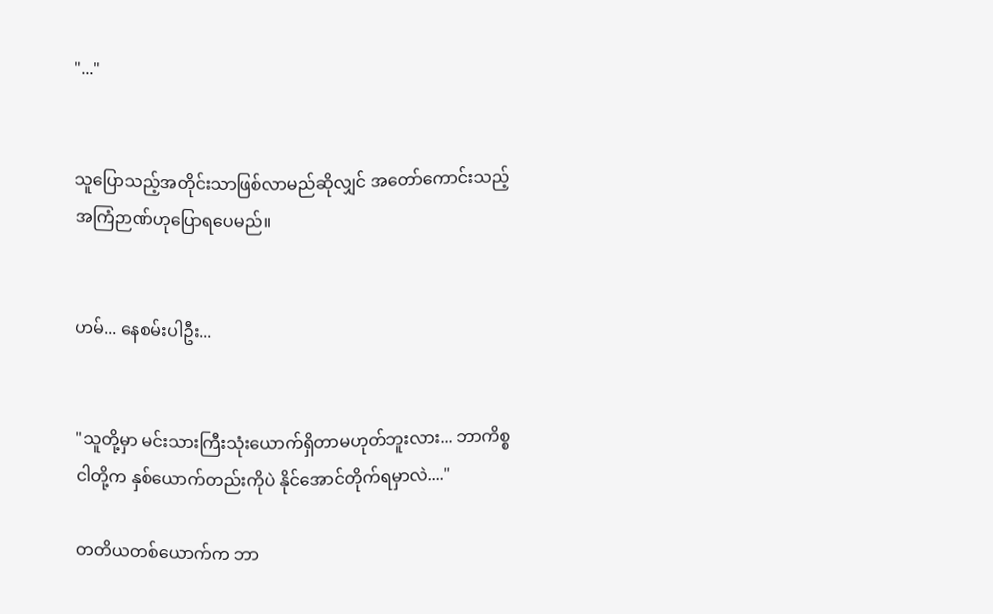"..."


သူပြောသည့်အတိုင်းသာဖြစ်လာမည်ဆိုလျှင် အတော်ကောင်းသည့် အကြံဉာဏ်ဟုပြောရပေမည်။


ဟမ်... နေစမ်းပါဦး...


"သူတို့မှာ မင်းသားကြီးသုံးယောက်ရှိတာမဟုတ်ဘူးလား... ဘာကိစ္စ ငါတို့က နှစ်ယောက်တည်းကိုပဲ နိုင်အောင်တိုက်ရမှာလဲ...."

တတိယတစ်ယောက်က ဘာ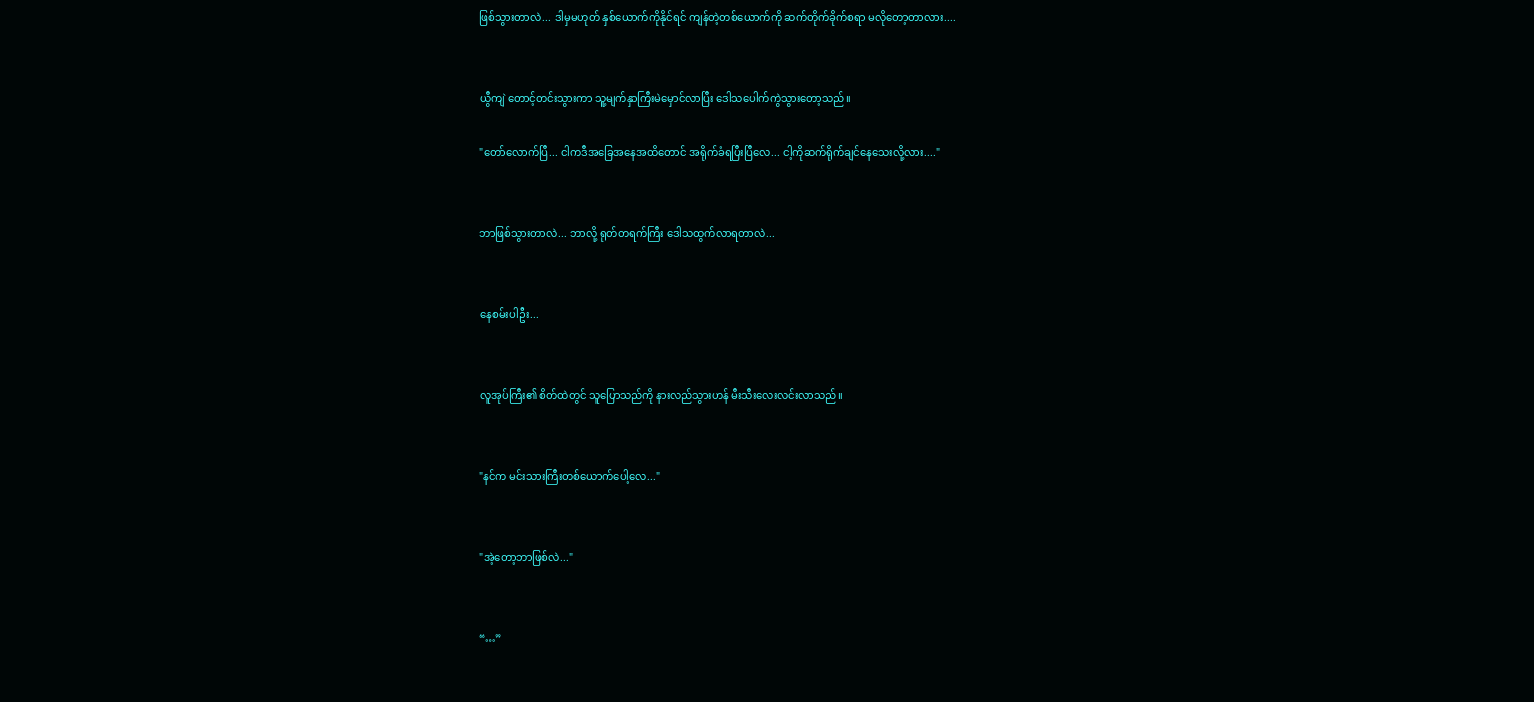ဖြစ်သွားတာလဲ... ဒါမှမဟုတ် နှစ်ယောက်ကိုနိုင်ရင် ကျန်တဲ့တစ်ယောက်ကို ဆက်တိုက်ခိုက်စရာ မလိုတော့တာလား....


ယွီကျဲ တောင့်တင်းသွားကာ သူ့မျက်နှာကြီးမဲမှောင်လာပြီး ဒေါသပေါက်ကွဲသွားတော့သည်။

"တော်လောက်ပြီ... ငါကဒီအခြေအနေအထိတောင် အရိုက်ခံရပြီးပြီလေ... ငါ့ကိုဆက်ရိုက်ချင်နေသေးလို့လား...."


ဘာဖြစ်သွားတာလဲ... ဘာလို့ ရုတ်တရက်ကြီး ဒေါသထွက်လာရတာလဲ...


နေစမ်းပါဦး...


လူအုပ်ကြီး၏ စိတ်ထဲတွင် သူပြောသည်ကို နားလည်သွားဟန် မီးသီးလေးလင်းလာသည်။


"နင်က မင်းသားကြီးတစ်ယောက်ပေါ့လေ..."


"အဲ့တော့ဘာဖြစ်လဲ..."


“…”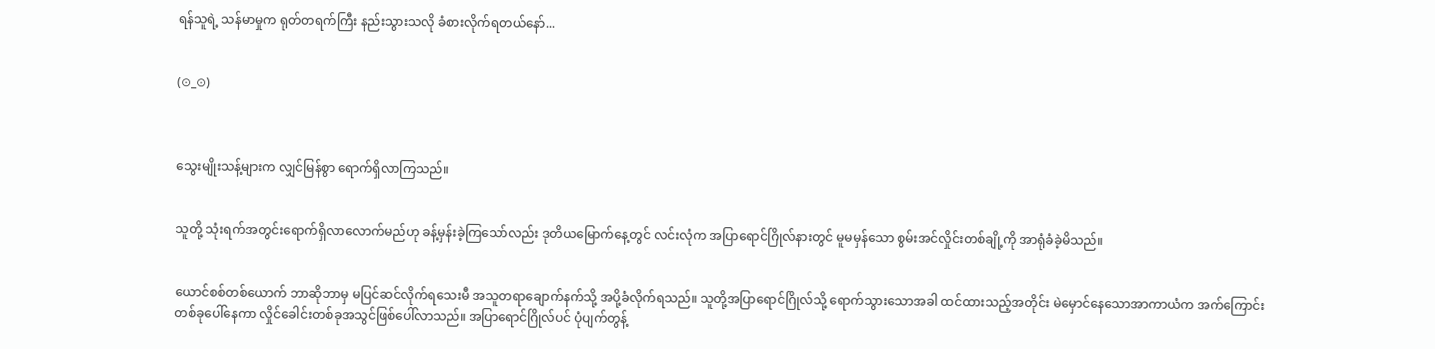ရန်သူရဲ့ သန်မာမှုက ရုတ်တရက်ကြီး နည်းသွားသလို ခံစားလိုက်ရတယ်နော်...


(⊙_⊙)



သွေးမျိုးသန့်များက လျှင်မြန်စွာ ရောက်ရှိလာကြသည်။


သူတို့ သုံးရက်အတွင်းရောက်ရှိလာလောက်မည်ဟု ခန့်မှန်းခဲ့ကြသော်လည်း ဒုတိယမြောက်နေ့တွင် လင်းလုံက အပြာရောင်ဂြိုလ်နားတွင် မူမမှန်သော စွမ်းအင်လှိုင်းတစ်ချို့ကို အာရုံခံခဲ့မိသည်။


ယောင်စစ်တစ်ယောက် ဘာဆိုဘာမှ မပြင်ဆင်လိုက်ရသေးမီ အသူတရာချောက်နက်သို့ အပို့ခံလိုက်ရသည်။ သူတို့အပြာရောင်ဂြိုလ်သို့ ရောက်သွားသောအခါ ထင်ထားသည့်အတိုင်း မဲမှောင်နေသောအာကာယံက အက်ကြောင်းတစ်ခုပေါ်နေကာ လှိုင်ခေါင်းတစ်ခုအသွင်ဖြစ်ပေါ်လာသည်။ အပြာရောင်ဂြိုလ်ပင် ပုံပျက်တွန့်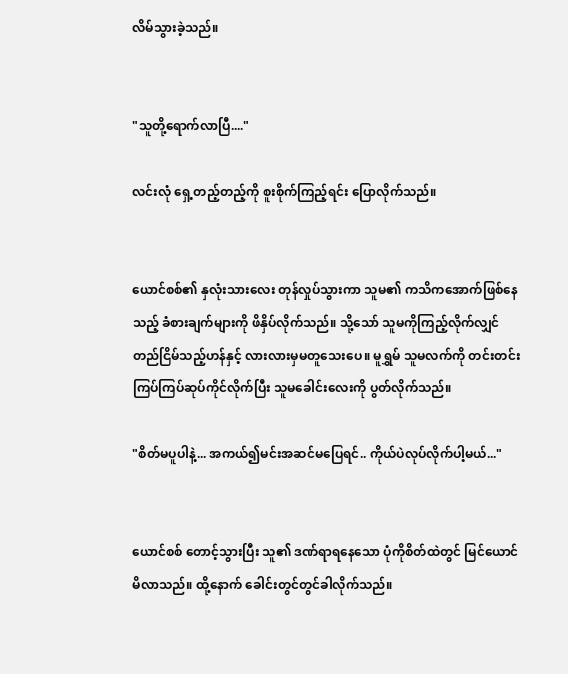လိမ်သွားခဲ့သည်။


"သူတို့ရောက်လာပြီ...."

လင်းလုံ ရှေ့တည့်တည့်ကို စူးစိုက်ကြည့်ရင်း ပြောလိုက်သည်။


ယောင်စစ်၏ နှလုံးသားလေး တုန်လှုပ်သွားကာ သူမ၏ ကသိကအောက်ဖြစ်နေသည့် ခံစားချက်များကို ဖိနှိပ်လိုက်သည်။ သို့သော် သူမကိုကြည့်လိုက်လျှင် တည်ငြိမ်သည့်ဟန်နှင့် လားလားမှမတူသေးပေ။ မူရွှမ် သူမလက်ကို တင်းတင်းကြပ်ကြပ်ဆုပ်ကိုင်လိုက်ပြီး သူမခေါင်းလေးကို ပွတ်လိုက်သည်။

"စိတ်မပူပါနဲ့... အကယ်၍မင်းအဆင်မပြေရင်.. ကိုယ်ပဲလုပ်လိုက်ပါ့မယ်..."


ယောင်စစ် တောင့်သွားပြီး သူ၏ ဒဏ်ရာရနေသော ပုံကိုစိတ်ထဲတွင် မြင်ယောင်မိလာသည်။ ထို့နောက် ခေါင်းတွင်တွင်ခါလိုက်သည်။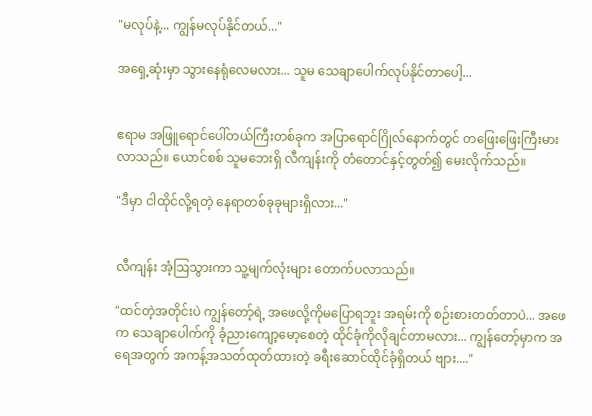"မလုပ်နဲ့... ကျွန်မလုပ်နိုင်တယ်..."

အရှေ့ဆုံးမှာ သွားနေရုံလေမလား... သူမ သေချာပေါက်လုပ်နိုင်တာပေါ့...


ဧရာမ အဖြူရောင်ပေါ်တယ်ကြီးတစ်ခုက အပြာရောင်ဂြိုလ်နောက်တွင် တဖြေးဖြေးကြီးမားလာသည်။ ယောင်စစ် သူမဘေးရှိ လီကျန်းကို တံတောင်နှင့်တွတ်၍ မေးလိုက်သည်။

"ဒီမှာ ငါထိုင်လို့ရတဲ့ နေရာတစ်ခုခုများရှိလား..."


လီကျန်း အံ့ဩသွားကာ သူ့မျက်လုံးများ တောက်ပလာသည်။

"ထင်တဲ့အတိုင်းပဲ ကျွန်တော့်ရဲ့ အဖေလို့ကိုမပြောရဘူး အရမ်းကို စဉ်းစားတတ်တာပဲ... အဖေက သေချာပေါက်ကို ခံ့ညားကျော့မော့စေတဲ့ ထိုင်ခုံကိုလိုချင်တာမလား... ကျွန်တော့်မှာက အရေအတွက် အကန့်အသတ်ထုတ်ထားတဲ့ ခရီးဆောင်ထိုင်ခုံရှိတယ် ဗျား...."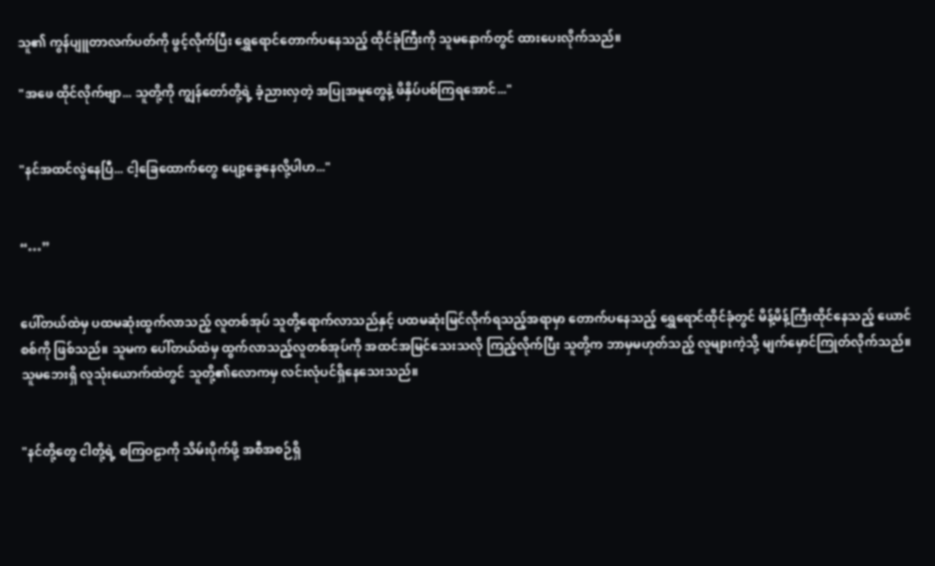သူ၏ ကွန်ပျူတာလက်ပတ်ကို ဖွင့်လိုက်ပြီး ရွှေရောင်တောက်ပနေသည့် ထိုင်ခုံကြီးကို သူမနောက်တွင် ထားပေးလိုက်သည်။

"အဖေ ထိုင်လိုက်ဗျာ... သူတို့ကို ကျွန်တော်တို့ရဲ့ ခံ့ညားလှတဲ့ အပြုအမူတွေနဲ့ ဖိနှိပ်ပစ်ကြရအောင်..."


"နင်အထင်လွဲနေပြီ... ငါ့ခြေထောက်တွေ ပျော့ခွေနေလို့ပါဟ..."


“…”


ပေါ်တယ်ထဲမှ ပထမဆုံးထွက်လာသည့် လူတစ်အုပ် သူတို့ရောက်လာသည်နှင့် ပထမဆုံးမြင်လိုက်ရသည့်အရာမှာ တောက်ပနေသည့် ရွှေရောင်ထိုင်ခုံတွင် မိန့်မိန့်ကြီးထိုင်နေသည့် ယောင်စစ်ကို ဖြစ်သည်။ သူမက ပေါ်တယ်ထဲမှ ထွက်လာသည့်လူတစ်အုပ်ကို အထင်အမြင်သေးသလို ကြည့်လိုက်ပြီး သူတို့က ဘာမှမဟုတ်သည့် လူများကဲ့သို့ မျက်မှောင်ကြုတ်လိုက်သည်။ သူမဘေးရှိ လူသုံးယောက်ထဲတွင် သူတို့၏လောကမှ လင်းလုံပင်ရှိနေသေးသည်။


"နင်တို့တွေ ငါတို့ရဲ့ စကြဝဠာကို သိမ်းပိုက်ဖို့ အစီအစဉ်ရှိ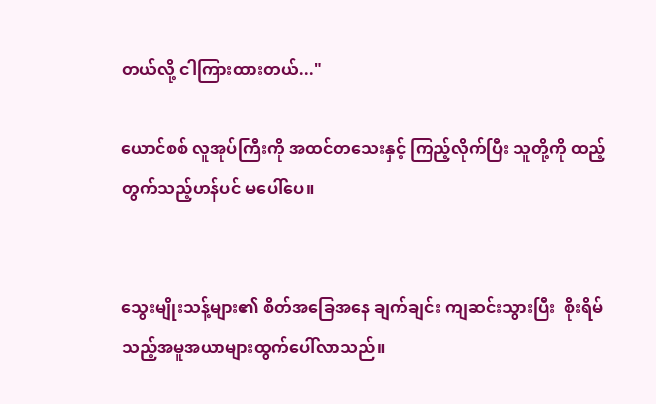တယ်လို့ ငါကြားထားတယ်..."

ယောင်စစ် လူအုပ်ကြီးကို အထင်တသေးနှင့် ကြည့်လိုက်ပြီး သူတို့ကို ထည့်တွက်သည့်ဟန်ပင် မပေါ်ပေ။


သွေးမျိုးသန့်များ၏ စိတ်အခြေအနေ ချက်ချင်း ကျဆင်းသွားပြီး  စိုးရိမ်သည့်အမူအယာများထွက်ပေါ်လာသည်။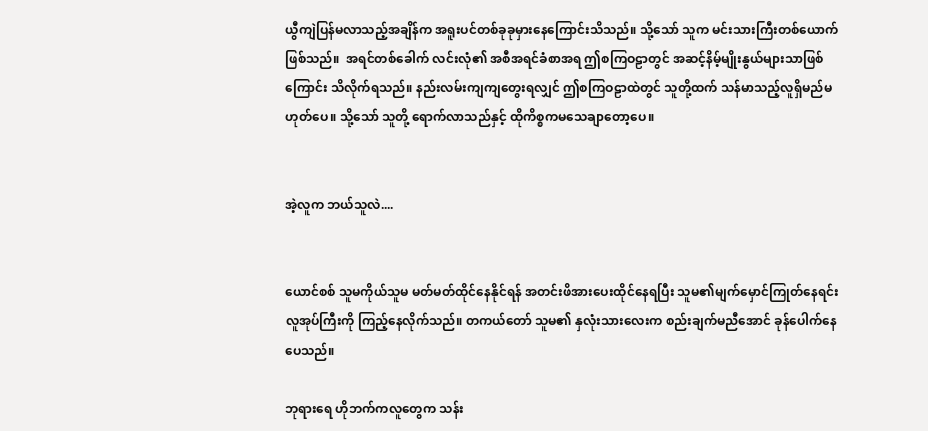ယွီကျဲပြန်မလာသည့်အချိန်က အရူးပင်တစ်ခုခုမှားနေကြောင်းသိသည်။ သို့သော် သူက မင်းသားကြီးတစ်ယောက်ဖြစ်သည်။  အရင်တစ်ခေါက် လင်းလုံ၏ အစီအရင်ခံစာအရ ဤစကြဝဠာတွင် အဆင့်နိမ့်မျိုးနွယ်များသာဖြစ်ကြောင်း သိလိုက်ရသည်။ နည်းလမ်းကျကျတွေးရလျှင် ဤစကြဝဠာထဲတွင် သူတို့ထက် သန်မာသည့်လူရှိမည်မဟုတ်ပေ။ သို့သော် သူတို့ ရောက်လာသည်နှင့် ထိုကိစ္စကမသေချာတော့ပေ။


အဲ့လူက ဘယ်သူလဲ....


ယောင်စစ် သူမကိုယ်သူမ မတ်မတ်ထိုင်နေနိုင်ရန် အတင်းဖိအားပေးထိုင်နေရပြီး သူမ၏မျက်မှောင်ကြုတ်နေရင်း လူအုပ်ကြီးကို ကြည့်နေလိုက်သည်။ တကယ်တော် သူမ၏ နှလုံးသားလေးက စည်းချက်မညီအောင် ခုန်ပေါက်နေပေသည်။

ဘုရားရေ ဟိုဘက်ကလူတွေက သန်း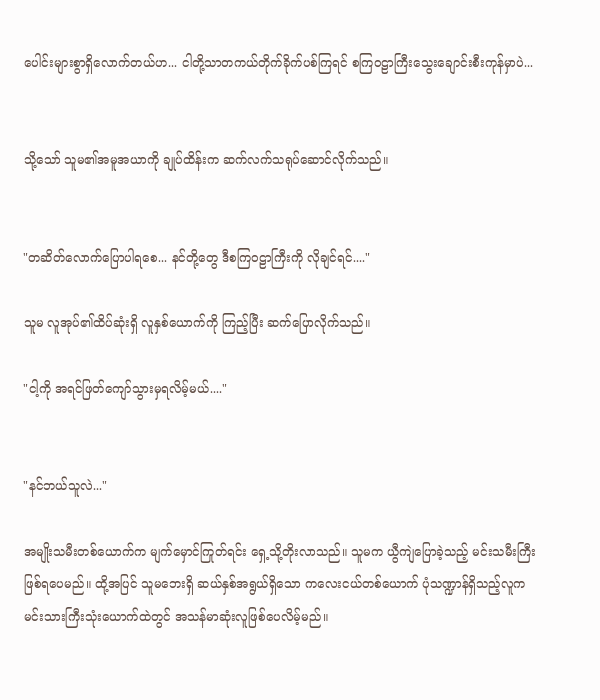ပေါင်းများစွာရှိလောက်တယ်ဟ... ငါတို့သာတကယ်တိုက်ခိုက်ပစ်ကြရင် စကြဝဠာကြီးသွေးချောင်းစီးကုန်မှာပဲ...


သို့သော် သူမ၏အမူအယာကို ချုပ်ထိန်းက ဆက်လက်သရုပ်ဆောင်လိုက်သည်။


"တဆိတ်လောက်ပြောပါရစေ... နင်တို့တွေ ဒီစကြဝဠာကြီးကို လိုချင်ရင်...."

သူမ လူအုပ်၏ထိပ်ဆုံးရှိ လူနှစ်ယောက်ကို ကြည့်ပြီး ဆက်ပြောလိုက်သည်။

"ငါ့ကို အရင်ဖြတ်ကျော်သွားမှရလိမ့်မယ်...."


"နင်ဘယ်သူလဲ..."

အမျိုးသမီးတစ်ယောက်က မျက်မှောင်ကြုတ်ရင်း ရှေ့သို့တိုးလာသည်။ သူမက ယွီကျဲပြောခဲ့သည့် မင်းသမီးကြီးဖြစ်ရပေမည်။ ထို့အပြင် သူမဘေးရှိ ဆယ်နှစ်အရွယ်ရှိသော ကလေးငယ်တစ်ယောက် ပုံသဏ္ဍာန်ရှိသည့်လူက မင်းသားကြီးသုံးယောက်ထဲတွင် အသန်မာဆုံးလူဖြစ်ပေလိမ့်မည်။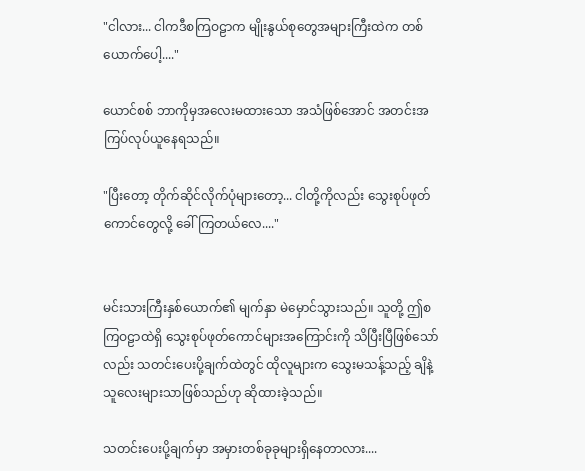"ငါလား... ငါကဒီစကြဝဠာက မျိုးနွယ်စုတွေအများကြီးထဲက တစ်ယောက်ပေါ့...."

ယောင်စစ် ဘာကိုမှအလေးမထားသော အသံဖြစ်အောင် အတင်းအကြပ်လုပ်ယူနေရသည်။

"ပြီးတော့ တိုက်ဆိုင်လိုက်ပုံများတော့... ငါတို့ကိုလည်း သွေးစုပ်ဖုတ်ကောင်တွေလို့ ခေါ်ကြတယ်လေ...."


မင်းသားကြီးနှစ်ယောက်၏ မျက်နှာ မဲမှောင်သွားသည်။ သူတို့ ဤစကြဝဠာထဲရှိ သွေးစုပ်ဖုတ်ကောင်များအကြောင်းကို သိပြီးပြီဖြစ်သော်လည်း သတင်းပေးပို့ချက်ထဲတွင် ထိုလူများက သွေးမသန့်သည့် ချိနဲ့သူလေးများသာဖြစ်သည်ဟု ဆိုထားခဲ့သည်။

သတင်းပေးပို့ချက်မှာ အမှားတစ်ခုခုများရှိနေတာလား....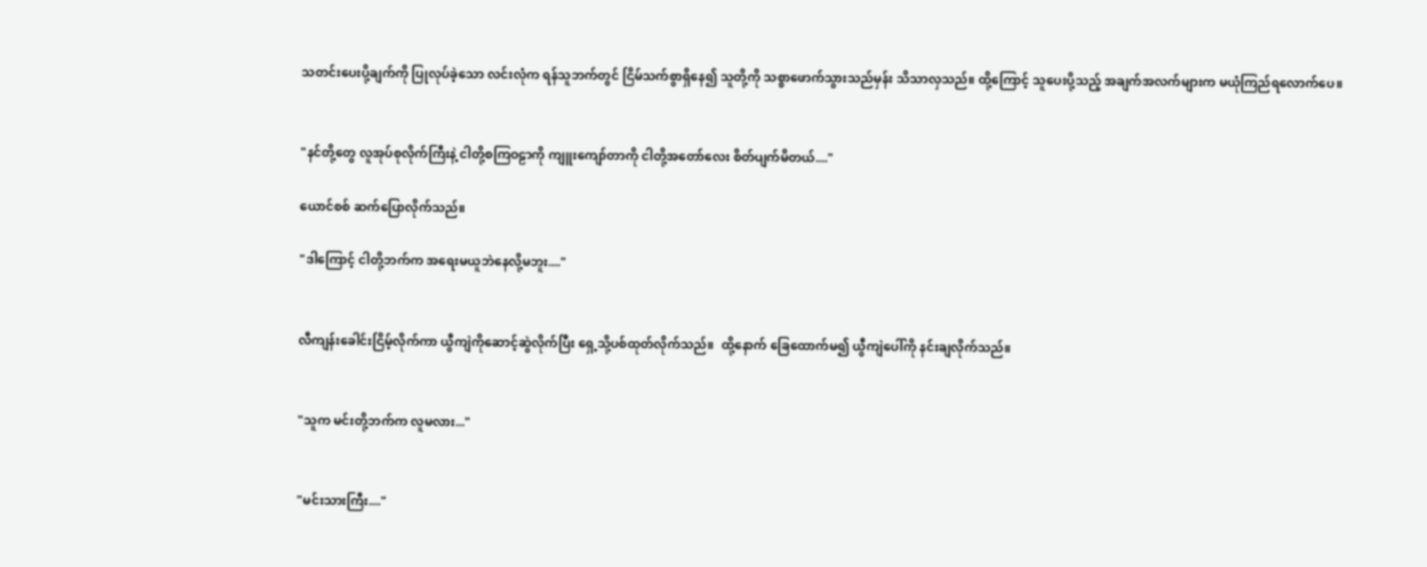သတင်းပေးပို့ချက်ကို ပြုလုပ်ခဲ့သော လင်းလုံက ရန်သူဘက်တွင် ငြိမ်သက်စွာရှိနေ၍ သူတို့ကို သစ္စာဖောက်သွားသည်မှန်း သိသာလှသည်။ ထို့ကြောင့် သူပေးပို့သည့် အချက်အလက်များက မယုံကြည်ရလောက်ပေ။


"နင်တို့တွေ လူအုပ်စုလိုက်ကြီးနဲ့ ငါတို့စကြဝဠာကို ကျူးကျော်တာကို ငါတို့အတော်လေး စိတ်ပျက်မိတယ်...."

ယောင်စစ် ဆက်ပြောလိုက်သည်။

"ဒါကြောင့် ငါတို့ဘက်က အရေးမယူဘဲနေလို့မဘူး...."


လီကျန်းခေါင်းငြိမ့်လိုက်ကာ ယွီကျဲကိုဆောင့်ဆွဲလိုက်ပြီး ရှေ့သို့ပစ်ထုတ်လိုက်သည်။  ထို့နောက် ခြေထောက်မ၍ ယွီကျဲပေါ်ကို နင်းချလိုက်သည်။


"သူက မင်းတို့ဘက်က လူမလား..."


"မင်းသားကြီး...."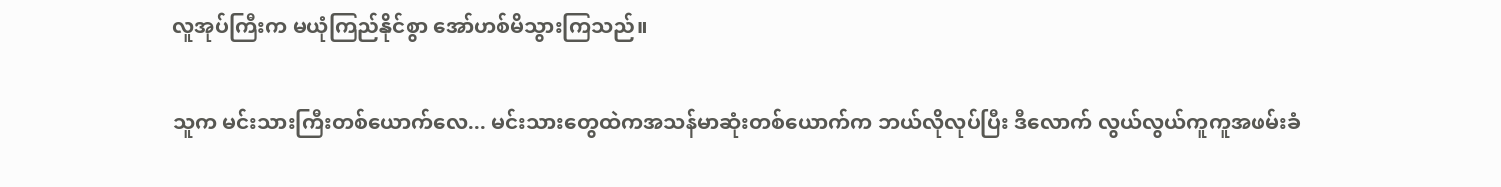လူအုပ်ကြီးက မယုံကြည်နိုင်စွာ အော်ဟစ်မိသွားကြသည်။

သူက မင်းသားကြီးတစ်ယောက်လေ... မင်းသားတွေထဲကအသန်မာဆုံးတစ်ယောက်က ဘယ်လိုလုပ်ပြီး ဒီလောက် လွယ်လွယ်ကူကူအဖမ်းခံ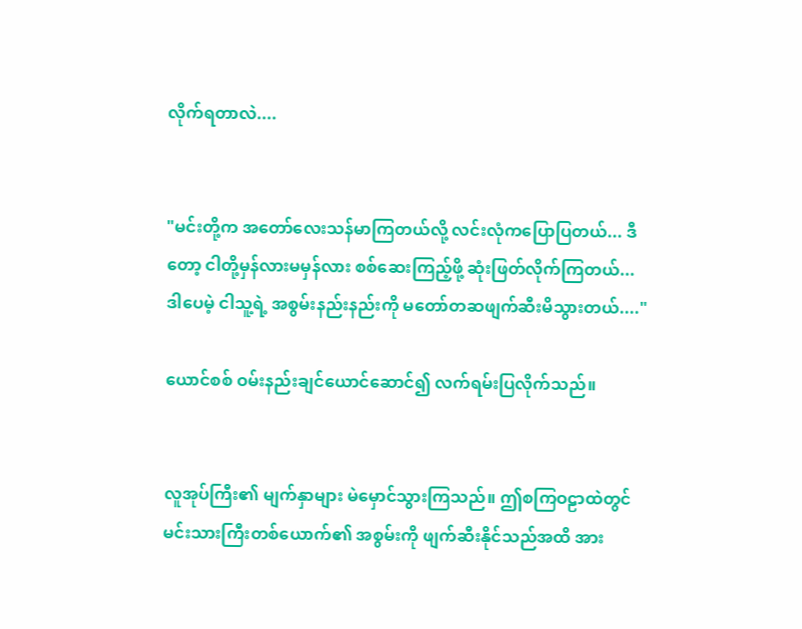လိုက်ရတာလဲ....


"မင်းတို့က အတော်လေးသန်မာကြတယ်လို့ လင်းလုံကပြောပြတယ်... ဒီတော့ ငါတို့မှန်လားမမှန်လား စစ်ဆေးကြည့်ဖို့ ဆုံးဖြတ်လိုက်ကြတယ်... ဒါပေမဲ့ ငါသူ့ရဲ့ အစွမ်းနည်းနည်းကို မတော်တဆဖျက်ဆီးမိသွားတယ်...."

ယောင်စစ် ဝမ်းနည်းချင်ယောင်ဆောင်၍ လက်ရမ်းပြလိုက်သည်။


လူအုပ်ကြီး၏ မျက်နှာများ မဲမှောင်သွားကြသည်။ ဤစကြဝဠာထဲတွင် မင်းသားကြီးတစ်ယောက်၏ အစွမ်းကို ဖျက်ဆီးနိုင်သည်အထိ အား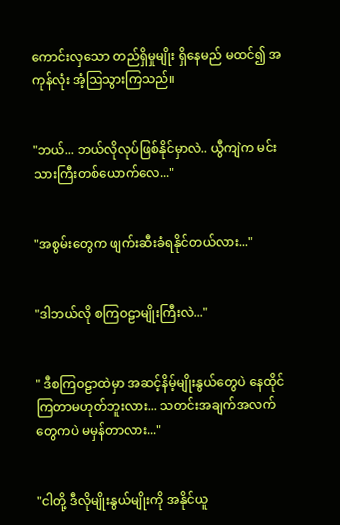ကောင်းလှသော တည်ရှိမှုမျိုး ရှိနေမည် မထင်၍ အကုန်လုံး အံ့ဩသွားကြသည်။


"ဘယ်... ဘယ်လိုလုပ်ဖြစ်နိုင်မှာလဲ.. ယွီကျဲက မင်းသားကြီးတစ်ယောက်လေ..."


"အစွမ်းတွေက ဖျက်းဆီးခံရနိုင်တယ်လား..."


"ဒါဘယ်လို စကြဝဠာမျိုးကြီးလဲ..."


" ဒီစကြဝဠာထဲမှာ အဆင့်နိမ့်မျိုးနွယ်တွေပဲ နေထိုင်ကြတာမဟုတ်ဘူးလား... သတင်းအချက်အလက်တွေကပဲ မမှန်တာလား..."


"ငါတို့ ဒီလိုမျိုးနွယ်မျိုးကို အနိုင်ယူ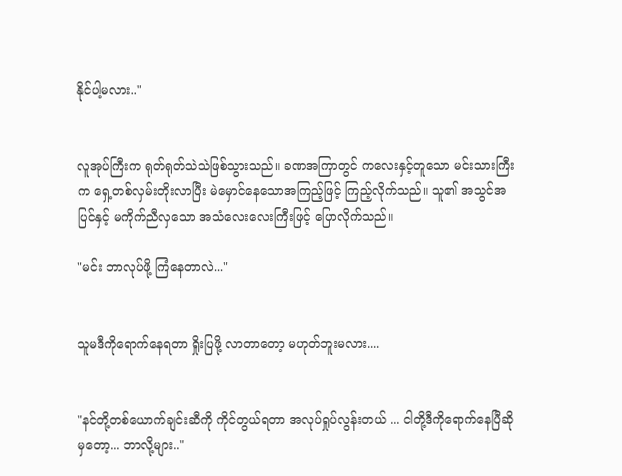နိုင်ပါ့မလား.."


လူအုပ်ကြီးက ရုတ်ရုတ်သဲသဲဖြစ်သွားသည်။ ခဏအကြာတွင် ကလေးနှင့်တူသော မင်းသားကြီးက ရှေ့တစ်လှမ်းတိုးလာပြီး မဲမှောင်နေသောအကြည့်ဖြင့် ကြည့်လိုက်သည်။ သူ၏ အသွင်အပြင်နှင့် မကိုက်ညီလှသော အသံလေးလေးကြီးဖြင့် ပြောလိုက်သည်။

"မင်း ဘာလုပ်ဖို့ ကြံနေတာလဲ..."


သူမဒီကိုရောက်နေရတာ ရှိုးပြဖို့ လာတာတော့ မဟုတ်ဘူးမလား....


"နင်တို့တစ်ယောက်ချင်းဆီကို ကိုင်တွယ်ရတာ အလုပ်ရှုပ်လွန်းတယ် ... ငါတို့ဒီကိုရောက်နေပြီဆိုမှတော့... ဘာလို့များ.."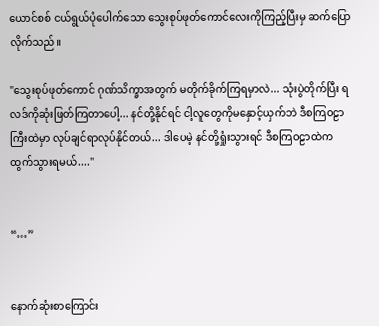ယောင်စစ် ငယ်ရွယ်ပုံပေါက်သော သွေးစုပ်ဖုတ်ကောင်လေးကိုကြည့်ပြီးမှ ဆက်ပြောလိုက်သည်။

"သွေးစုပ်ဖုတ်ကောင် ဂုဏ်သိက္ခာအတွက် မတိုက်ခိုက်ကြရမှာလဲ... သုံးပွဲတိုက်ပြီး ရလဒ်ကိုဆုံးဖြတ်ကြတာပေါ့... နင်တို့နိုင်ရင် ငါ့လူတွေကိုမနှောင့်ယှက်ဘဲ ဒီစကြဝဠာကြီးထဲမှာ လုပ်ချင်ရာလုပ်နိုင်တယ်... ဒါပေမဲ့ နင်တို့ရှုံးသွားရင် ဒီစကြဝဠာထဲက ထွက်သွားရမယ်...."


“…”


နောက်ဆုံးစာကြောင်း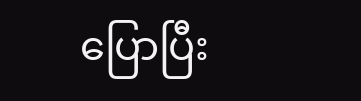ပြောပြီး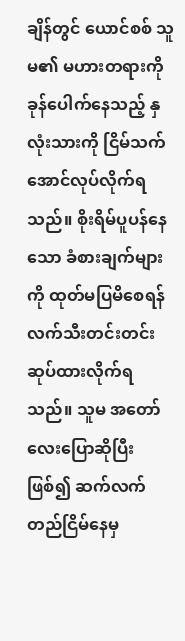ချိန်တွင် ယောင်စစ် သူမ၏ မဟားတရားကိုခုန်ပေါက်နေသည့် နှလုံးသားကို ငြိမ်သက်အောင်လုပ်လိုက်ရသည်။ စိုးရိမ်ပူပန်နေသော ခံစားချက်များကို ထုတ်မပြမိစေရန် လက်သီးတင်းတင်းဆုပ်ထားလိုက်ရသည်။ သူမ အတော်လေးပြောဆိုပြီးဖြစ်၍ ဆက်လက်တည်ငြိမ်နေမှ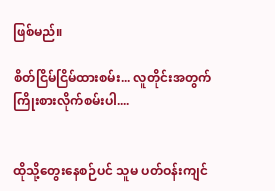ဖြစ်မည်။

စိတ်ငြိမ်ငြိမ်ထားစမ်း... လူတိုင်းအတွက် ကြိုးစားလိုက်စမ်းပါ....


ထိုသို့တွေးနေစဉ်ပင် သူမ ပတ်ဝန်းကျင်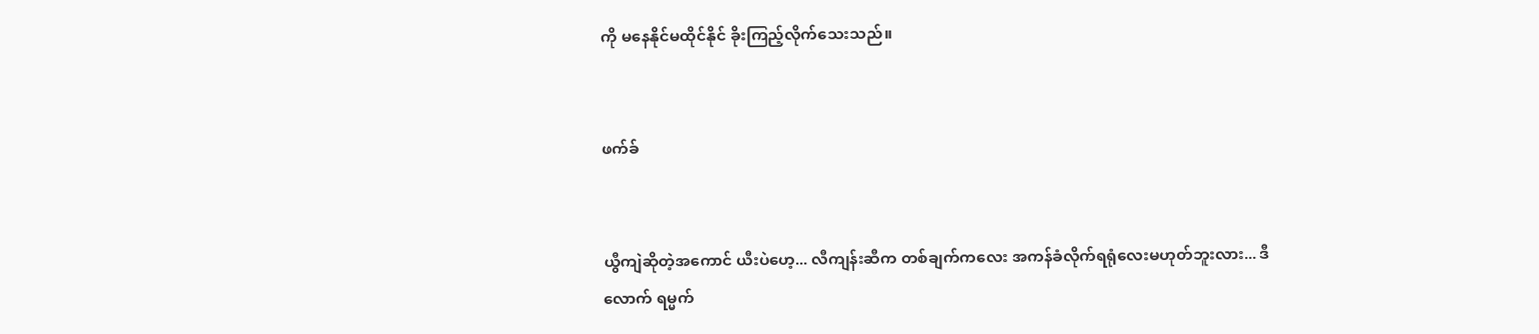ကို မနေနိုင်မထိုင်နိုင် ခိုးကြည့်လိုက်သေးသည်။


ဖက်ခ်


ယွီကျဲဆိုတဲ့အကောင် ယီးပဲဟေ့... လီကျန်းဆီက တစ်ချက်ကလေး အကန်ခံလိုက်ရရုံလေးမဟုတ်ဘူးလား... ဒီလောက် ရမ္မက်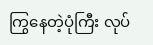ကြွနေတဲ့ပုံကြီး လုပ်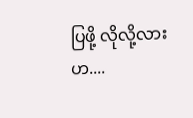ပြဖို့ လိုလို့လားဟ....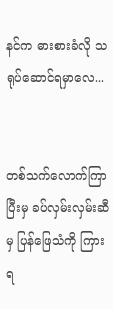နင်က ဓားစားခံလို သရုပ်ဆောင်ရမှာလေ...


တစ်သက်လောက်ကြာပြီးမှ ခပ်လှမ်းလှမ်းဆီမှ ပြန်ဖြေသံကို ကြားရ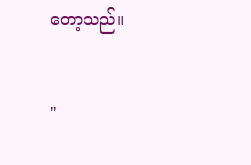တော့သည်။


"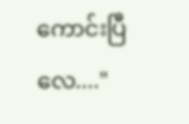ကောင်းပြီလေ...."